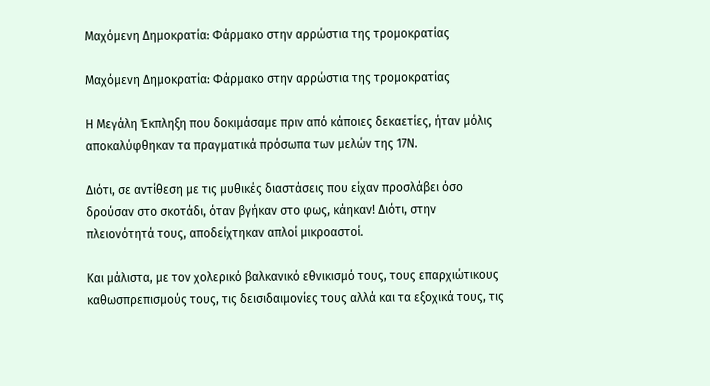Μαχόμενη Δημοκρατία: Φάρμακο στην αρρώστια της τρομοκρατίας

Μαχόμενη Δημοκρατία: Φάρμακο στην αρρώστια της τρομοκρατίας

Η Μεγάλη Έκπληξη που δοκιμάσαμε πριν από κάποιες δεκαετίες, ήταν μόλις αποκαλύφθηκαν τα πραγματικά πρόσωπα των μελών της 17Ν.

Διότι, σε αντίθεση με τις μυθικές διαστάσεις που είχαν προσλάβει όσο δρούσαν στο σκοτάδι, όταν βγήκαν στο φως, κάηκαν! Διότι, στην πλειονότητά τους, αποδείχτηκαν απλοί μικροαστοί.

Και μάλιστα, με τον χολερικό βαλκανικό εθνικισμό τους, τους επαρχιώτικους καθωσπρεπισμούς τους, τις δεισιδαιμονίες τους αλλά και τα εξοχικά τους, τις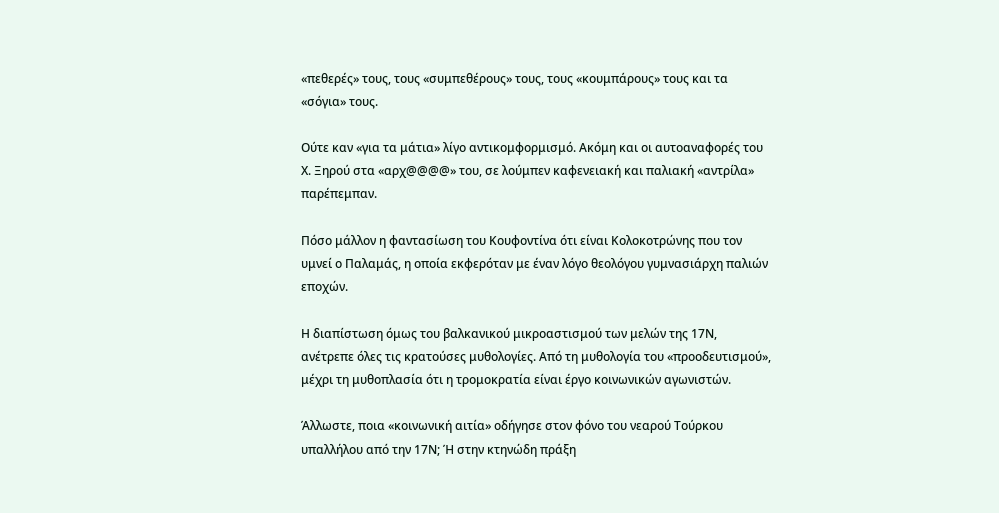«πεθερές» τους, τους «συμπεθέρους» τους, τους «κουμπάρους» τους και τα «σόγια» τους.

Ούτε καν «για τα μάτια» λίγο αντικομφορμισμό. Ακόμη και οι αυτοαναφορές του Χ. Ξηρού στα «αρχ@@@@» του, σε λούμπεν καφενειακή και παλιακή «αντρίλα» παρέπεμπαν.

Πόσο μάλλον η φαντασίωση του Κουφοντίνα ότι είναι Κολοκοτρώνης που τον υμνεί ο Παλαμάς, η οποία εκφερόταν με έναν λόγο θεολόγου γυμνασιάρχη παλιών εποχών.

Η διαπίστωση όμως του βαλκανικού μικροαστισμού των μελών της 17Ν, ανέτρεπε όλες τις κρατούσες μυθολογίες. Από τη μυθολογία του «προοδευτισμού», μέχρι τη μυθοπλασία ότι η τρομοκρατία είναι έργο κοινωνικών αγωνιστών.

Άλλωστε, ποια «κοινωνική αιτία» οδήγησε στον φόνο του νεαρού Τούρκου υπαλλήλου από την 17Ν; Ή στην κτηνώδη πράξη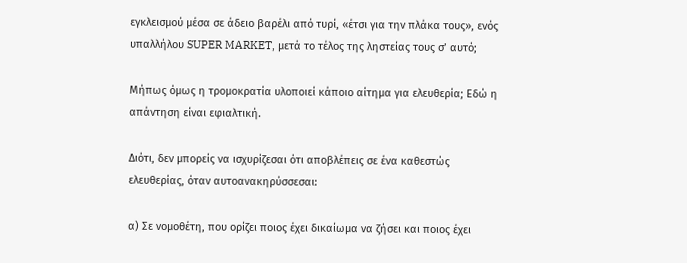εγκλεισμού μέσα σε άδειο βαρέλι από τυρί, «έτσι για την πλάκα τους», ενός υπαλλήλου SUPER MARKET, μετά το τέλος της ληστείας τους σ’ αυτό;

Μήπως όμως η τρομοκρατία υλοποιεί κάποιο αίτημα για ελευθερία; Εδώ η απάντηση είναι εφιαλτική.

Διότι, δεν μπορείς να ισχυρίζεσαι ότι αποβλέπεις σε ένα καθεστώς ελευθερίας, όταν αυτοανακηρύσσεσαι:

α) Σε νομοθέτη, που ορίζει ποιος έχει δικαίωμα να ζήσει και ποιος έχει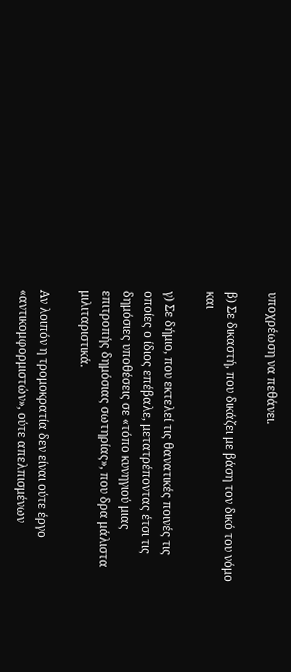υποχρέωση να πεθάνει.

β) Σε δικαστή, που δικάζει με βάση τον δικό του νόμο και

γ) Σε δήμιο, που εκτελεί τις θανατικές ποινές τις οποίες ο ίδιος επέβαλε, μετατρέποντας έτσι τις δημόσιες υποθέσεις σε «τόπο κυνηγιού μιας επιτροπής δημόσιας σωτηρίας», που δρα μάλιστα μιλιταριστικά.

Αν λοιπόν η τρομοκρατία δεν είναι ούτε έργο «αντικομφορμιστών», ούτε απελπισμένων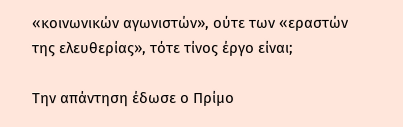«κοινωνικών αγωνιστών», ούτε των «εραστών της ελευθερίας», τότε τίνος έργο είναι;

Την απάντηση έδωσε ο Πρίμο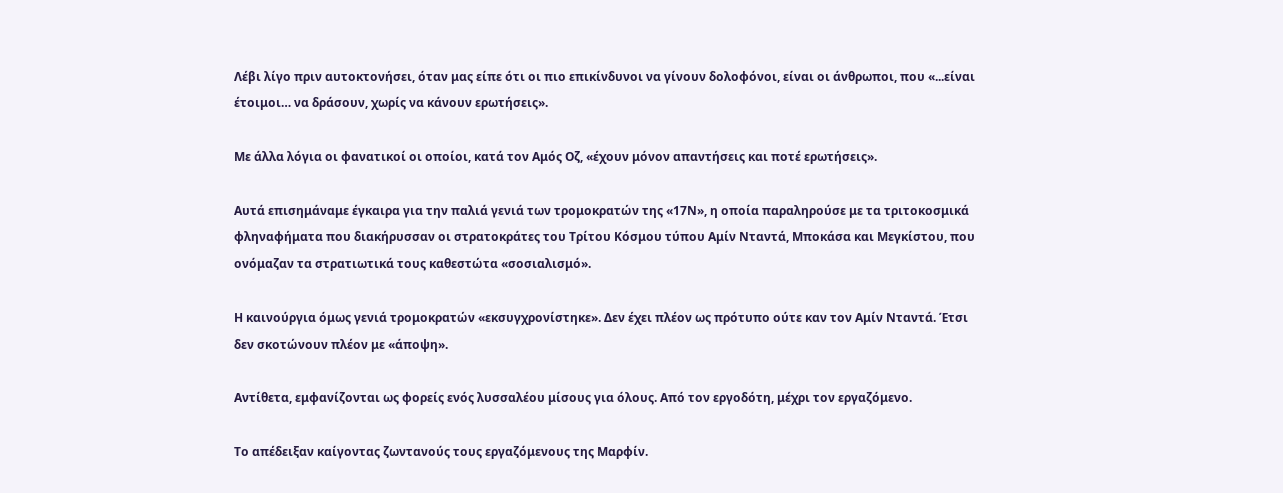Λέβι λίγο πριν αυτοκτονήσει, όταν μας είπε ότι οι πιο επικίνδυνοι να γίνουν δολοφόνοι, είναι οι άνθρωποι, που «...είναι έτοιμοι… να δράσουν, χωρίς να κάνουν ερωτήσεις».

Με άλλα λόγια οι φανατικοί οι οποίοι, κατά τον Αμός Οζ, «έχουν μόνον απαντήσεις και ποτέ ερωτήσεις».

Αυτά επισημάναμε έγκαιρα για την παλιά γενιά των τρομοκρατών της «17Ν», η οποία παραληρούσε με τα τριτοκοσμικά φληναφήματα που διακήρυσσαν οι στρατοκράτες του Τρίτου Κόσμου τύπου Αμίν Νταντά, Μποκάσα και Μεγκίστου, που ονόμαζαν τα στρατιωτικά τους καθεστώτα «σοσιαλισμό».

Η καινούργια όμως γενιά τρομοκρατών «εκσυγχρονίστηκε». Δεν έχει πλέον ως πρότυπο ούτε καν τον Αμίν Νταντά. Έτσι δεν σκοτώνουν πλέον με «άποψη».

Αντίθετα, εμφανίζονται ως φορείς ενός λυσσαλέου μίσους για όλους. Από τον εργοδότη, μέχρι τον εργαζόμενο.

Το απέδειξαν καίγοντας ζωντανούς τους εργαζόμενους της Μαρφίν.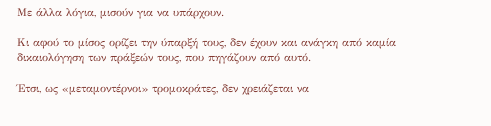Με άλλα λόγια, μισούν για να υπάρχουν.

Κι αφού το μίσος ορίζει την ύπαρξή τους, δεν έχουν και ανάγκη από καμία δικαιολόγηση των πράξεών τους, που πηγάζουν από αυτό.

Έτσι, ως «μεταμοντέρνοι» τρομοκράτες, δεν χρειάζεται να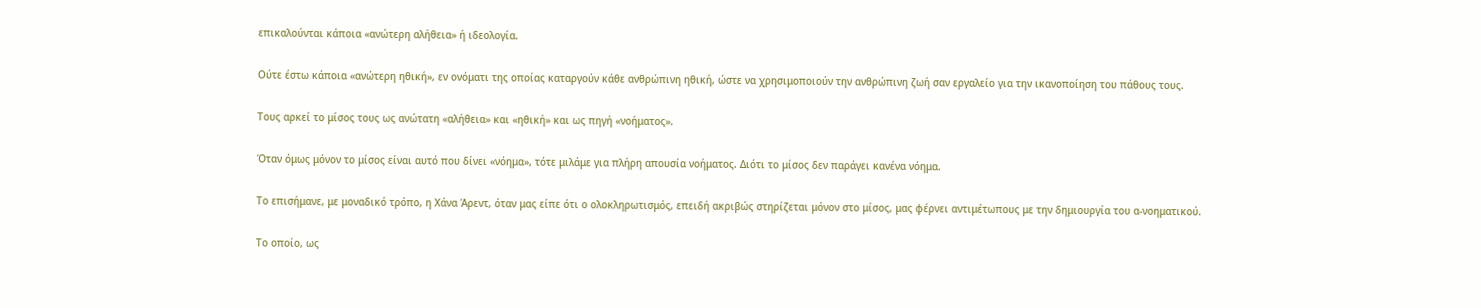επικαλούνται κάποια «ανώτερη αλήθεια» ή ιδεολογία.

Ούτε έστω κάποια «ανώτερη ηθική», εν ονόματι της οποίας καταργούν κάθε ανθρώπινη ηθική, ώστε να χρησιμοποιούν την ανθρώπινη ζωή σαν εργαλείο για την ικανοποίηση του πάθους τους.

Τους αρκεί το μίσος τους ως ανώτατη «αλήθεια» και «ηθική» και ως πηγή «νοήματος».

Όταν όμως μόνον το μίσος είναι αυτό που δίνει «νόημα», τότε μιλάμε για πλήρη απουσία νοήματος. Διότι το μίσος δεν παράγει κανένα νόημα.

Το επισήμανε, με μοναδικό τρόπο, η Χάνα Άρεντ, όταν μας είπε ότι ο ολοκληρωτισμός, επειδή ακριβώς στηρίζεται μόνον στο μίσος, μας φέρνει αντιμέτωπους με την δημιουργία του α-νοηματικού.

Το οποίο, ως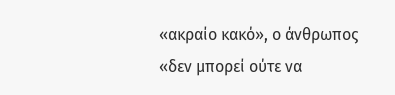«ακραίο κακό», ο άνθρωπος «δεν μπορεί ούτε να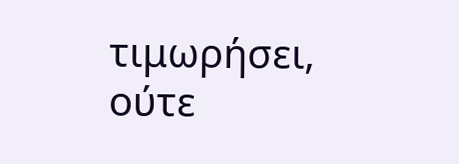τιμωρήσει, ούτε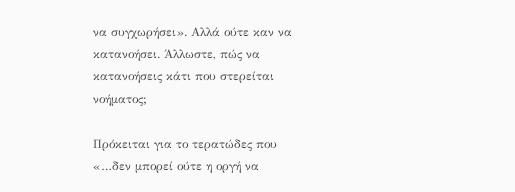να συγχωρήσει». Αλλά ούτε καν να κατανοήσει. Άλλωστε, πώς να κατανοήσεις κάτι που στερείται νοήματος;

Πρόκειται για το τερατώδες που «…δεν μπορεί ούτε η οργή να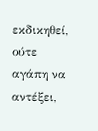εκδικηθεί, ούτε αγάπη να αντέξει,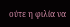ούτε η φιλία να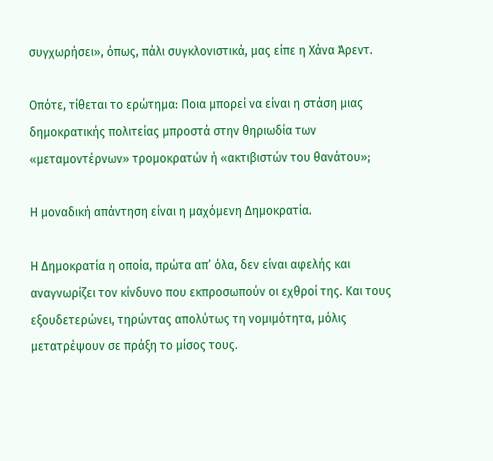συγχωρήσει», όπως, πάλι συγκλονιστικά, μας είπε η Χάνα Άρεντ.

Οπότε, τίθεται το ερώτημα: Ποια μπορεί να είναι η στάση μιας δημοκρατικής πολιτείας μπροστά στην θηριωδία των «μεταμοντέρνων» τρομοκρατών ή «ακτιβιστών του θανάτου»;

Η μοναδική απάντηση είναι η μαχόμενη Δημοκρατία.

Η Δημοκρατία η οποία, πρώτα απ’ όλα, δεν είναι αφελής και αναγνωρίζει τον κίνδυνο που εκπροσωπούν οι εχθροί της. Και τους εξουδετερώνει, τηρώντας απολύτως τη νομιμότητα, μόλις μετατρέψουν σε πράξη το μίσος τους.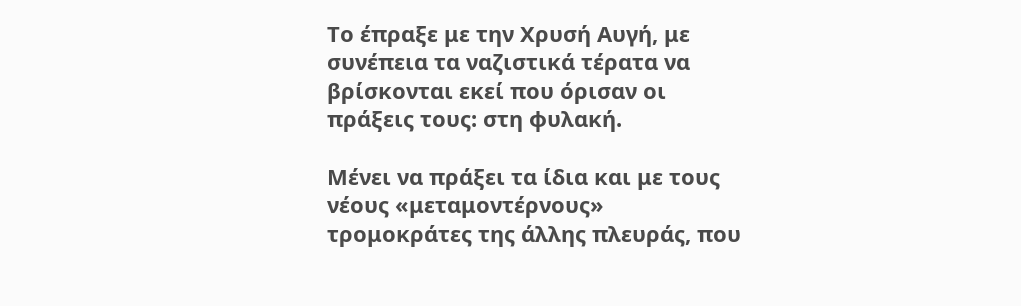Το έπραξε με την Χρυσή Αυγή, με συνέπεια τα ναζιστικά τέρατα να βρίσκονται εκεί που όρισαν οι πράξεις τους: στη φυλακή.

Μένει να πράξει τα ίδια και με τους νέους «μεταμοντέρνους» τρομοκράτες της άλλης πλευράς, που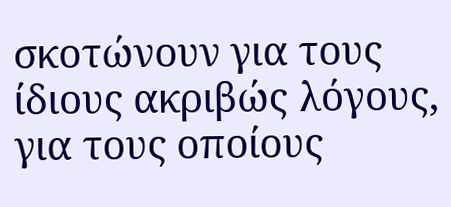σκοτώνουν για τους ίδιους ακριβώς λόγους, για τους οποίους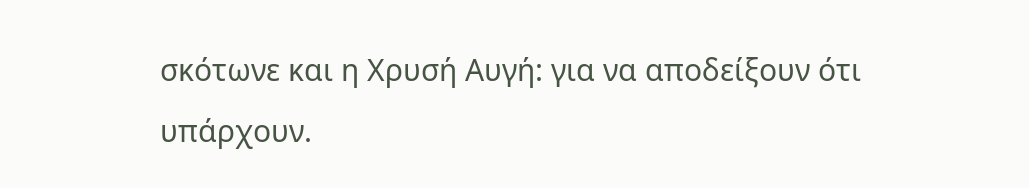σκότωνε και η Χρυσή Αυγή: για να αποδείξουν ότι υπάρχουν.